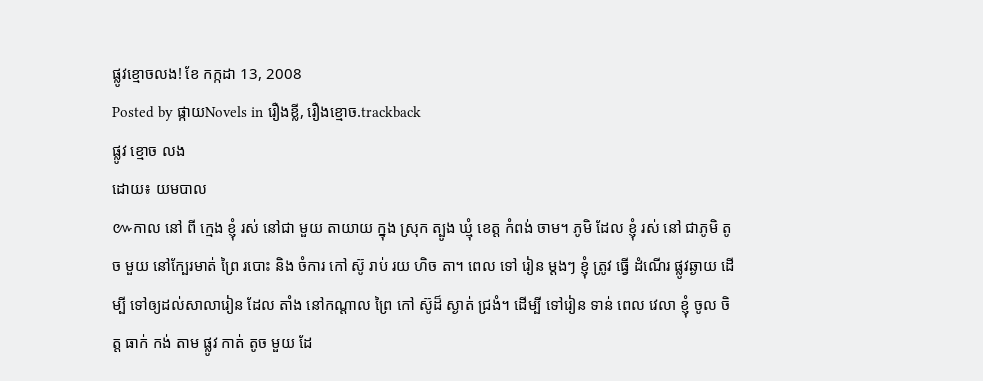ផ្លូវខ្មោចលង! ខែ កក្កដា 13, 2008
Posted by ផ្កាយNovels in រឿងខ្លី, រឿងខ្មោច.trackback
ផ្លូវ ខ្មោច លង
ដោយ៖ យមបាល
៚កាល នៅ ពី ក្មេង ខ្ញុំ រស់ នៅជា មួយ តាយាយ ក្នុង ស្រុក ត្បូង ឃ្មុំ ខេត្ត កំពង់ ចាម។ ភូមិ ដែល ខ្ញុំ រស់ នៅ ជាភូមិ តូច មួយ នៅក្បែរមាត់ ព្រៃ របោះ និង ចំការ កៅ ស៊ូ រាប់ រយ ហិច តា។ ពេល ទៅ រៀន ម្តងៗ ខ្ញុំ ត្រូវ ធ្វើ ដំណើរ ផ្លូវឆ្ងាយ ដើម្បី ទៅឲ្យដល់សាលារៀន ដែល តាំង នៅកណ្តាល ព្រៃ កៅ ស៊ូដ៏ ស្ងាត់ ជ្រងំ។ ដើម្បី ទៅរៀន ទាន់ ពេល វេលា ខ្ញុំ ចូល ចិត្ត ធាក់ កង់ តាម ផ្លូវ កាត់ តូច មួយ ដែ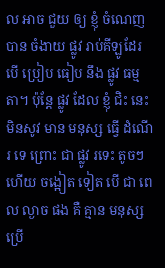ល អាច ជួយ ឲ្យ ខ្ញុំ ចំណេញ បាន ចំងាយ ផ្លូវ រាប់គីឡូដែរ បើ ប្រៀប ធៀប នឹង ផ្លូវ ធម្មតា។ ប៉ុន្តែ ផ្លូវ ដែល ខ្ញុំ ជិះ នេះ មិនសូវ មាន មនុស្ស ធ្វើ ដំណើរ ទេ ព្រោះ ជា ផ្លូវ រទេះ តូចៗ ហើយ ចង្អៀត ទៀត បើ ជា ពេល ល្ងាច ផង គឺ គ្មាន មនុស្ស ប្រើ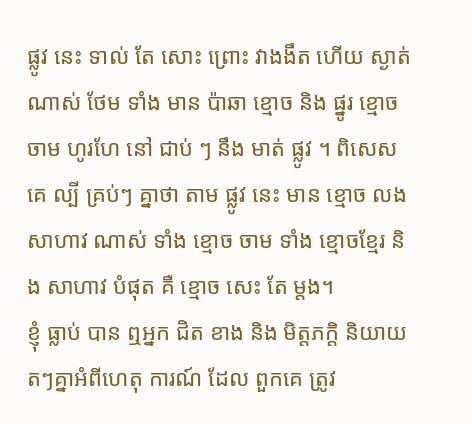ផ្លូវ នេះ ទាល់ តែ សោះ ព្រោះ វាងងឹត ហើយ ស្ងាត់ ណាស់ ថែម ទាំង មាន ប៉ាឆា ខ្មោច និង ផ្នូរ ខ្មោច ចាម ហូរហែ នៅ ជាប់ ៗ នឹង មាត់ ផ្លូវ ។ ពិសេស គេ ល្បី គ្រប់ៗ គ្នាថា តាម ផ្លូវ នេះ មាន ខ្មោច លង សាហាវ ណាស់ ទាំង ខ្មោច ចាម ទាំង ខ្មោចខ្មែរ និង សាហាវ បំផុត គឺ ខ្មោច សេះ តែ ម្តង។
ខ្ញុំ ធ្លាប់ បាន ឮអ្នក ជិត ខាង និង មិត្តភក្តិ និយាយ តៗគ្នាអំពីហេតុ ការណ៍ ដែល ពួកគេ ត្រូវ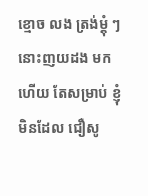ខ្មោច លង ត្រង់ម្តុំ ៗនោះញយដង មក ហើយ តែសម្រាប់ ខ្ញុំ មិនដែល ជឿសូ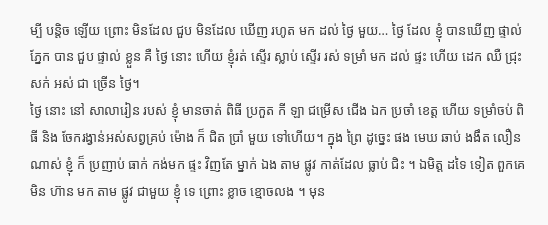ម្បី បន្តិច ឡើយ ព្រោះ មិនដែល ជួប មិនដែល ឃើញ រហូត មក ដល់ ថ្ងៃ មួយ… ថ្ងៃ ដែល ខ្ញុំ បានឃើញ ផ្ទាល់ ភ្នែក បាន ជួប ផ្ទាល់ ខ្លួន គឺ ថ្ងៃ នោះ ហើយ ខ្ញុំរត់ ស្ទើរ ស្លាប់ ស្ទើរ រស់ ទម្រាំ មក ដល់ ផ្ទះ ហើយ ដេក ឈឺ ជ្រុះ សក់ អស់ ជា ច្រើន ថ្ងៃ។
ថ្ងៃ នោះ នៅ សាលារៀន របស់ ខ្ញុំ មានចាត់ ពិធី ប្រកួត កី ឡា ជម្រើស ជើង ឯក ប្រចាំ ខេត្ត ហើយ ទម្រាំចប់ ពិធី និង ចែករង្វាន់អស់សព្វគ្រប់ ម៉ោង ក៏ ជិត ប្រាំ មួយ ទៅហើយ។ ក្នុង ព្រៃ ដូច្នេះ ផង មេឃ ឆាប់ ងងឹត លឿន ណាស់ ខ្ញុំ ក៏ ប្រញាប់ ធាក់ កង់មក ផ្ទះ វិញតែ ម្នាក់ ឯង តាម ផ្លូវ កាត់ដែល ធ្លាប់ ជិះ ។ ឯមិត្ត ដទៃ ទៀត ពួកគេ មិន ហ៊ាន មក តាម ផ្លូវ ជាមួយ ខ្ញុំ ទេ ព្រោះ ខ្លាច ខ្មោចលង ។ មុន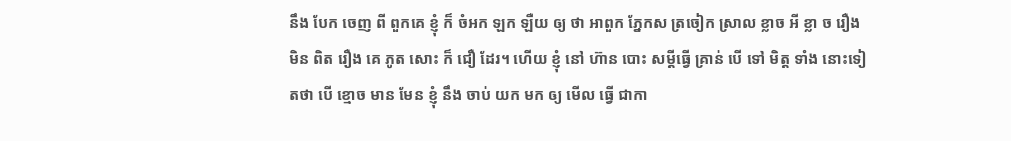នឹង បែក ចេញ ពី ពួកគេ ខ្ញុំ ក៏ ចំអក ឡក ឡឺយ ឲ្យ ថា អាពួក ភ្នែកស ត្រចៀក ស្រាល ខ្លាច អី ខ្លា ច រឿង មិន ពិត រឿង គេ ភូត សោះ ក៏ ជឿ ដែរ។ ហើយ ខ្ញុំ នៅ ហ៊ាន បោះ សម្តីធ្វើ គ្រាន់ បើ ទៅ មិត្ត ទាំង នោះទៀតថា បើ ខ្មោច មាន មែន ខ្ញុំ នឹង ចាប់ យក មក ឲ្យ មើល ធ្វើ ជាកា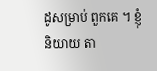ដូសម្រាប់ ពួកគេ ។ ខ្ញុំ និយាយ តា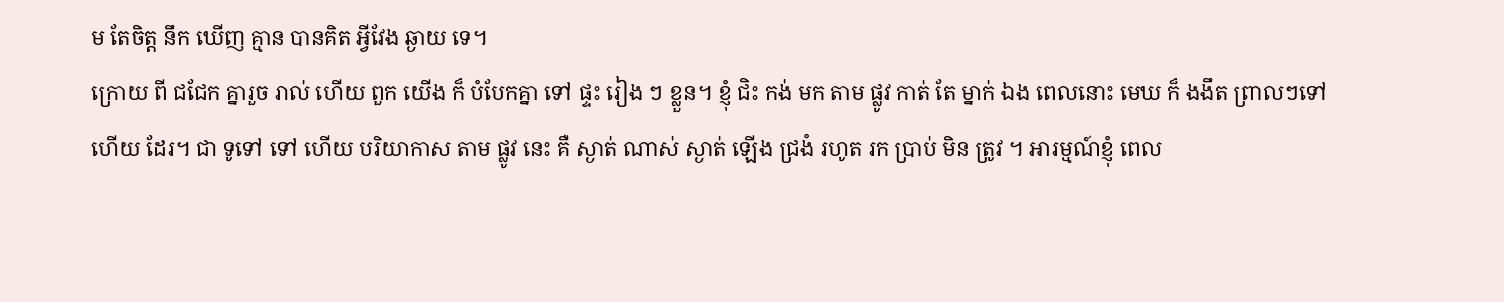ម តែចិត្ត នឹក ឃើញ គ្មាន បានគិត អ្វីវែង ឆ្ងាយ ទេ។
ក្រោយ ពី ជជែក គ្នារួច រាល់ ហើយ ពួក យើង ក៏ បំបែកគ្នា ទៅ ផ្ទះ រៀង ៗ ខ្លួន។ ខ្ញុំ ជិះ កង់ មក តាម ផ្លូវ កាត់ តែ ម្នាក់ ឯង ពេលនោះ មេឃ ក៏ ងងឹត ព្រាលៗទៅ ហើយ ដែរ។ ជា ទូទៅ ទៅ ហើយ បរិយាកាស តាម ផ្លូវ នេះ គឺ ស្ងាត់ ណាស់ ស្ងាត់ ឡើង ជ្រងំ រហូត រក ប្រាប់ មិន ត្រូវ ។ អារម្មណ៍ខ្ញុំ ពេល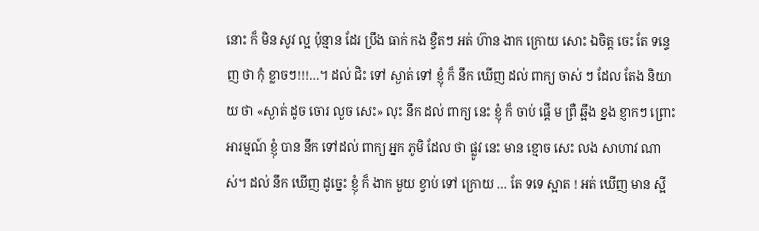នោះ ក៏ មិន សូវ ល្អ ប៉ុន្មាន ដែរ ប្រឹង ធាក់ កង ខ្វឺតៗ អត់ ហ៊ាន ងាក ក្រោយ សោះ ឯចិត្ត ចេះ តែ ទន្ទេញ ថា កុំ ខ្លាចៗ!!!…។ ដល់ ជិះ ទៅ ស្ងាត់ ទៅ ខ្ញុំ ក៏ នឹក ឃើញ ដល់ ពាក្យ ចាស់ ៗ ដែល តែង និយាយ ថា «ស្ងាត់ ដូច ចោរ លួច សេះ» លុះ នឹក ដល់ ពាក្យ នេះ ខ្ញុំ ក៏ ចាប់ ផ្តើ ម ព្រឺ ឆ្អឹង ខ្នង ខ្ញាកៗ ព្រោះ អារម្មណ៍ ខ្ញុំ បាន នឹក ទៅដល់ ពាក្យ អ្នក ភូមិ ដែល ថា ផ្លូវ នេះ មាន ខ្មោច សេះ លង សាហាវ ណាស់។ ដល់ នឹក ឃើញ ដូច្នេះ ខ្ញុំ ក៏ ងាក មួយ ខ្វាប់ ទៅ ក្រោយ … តែ ទទេ ស្អាត ! អត់ ឃើញ មាន ស្អី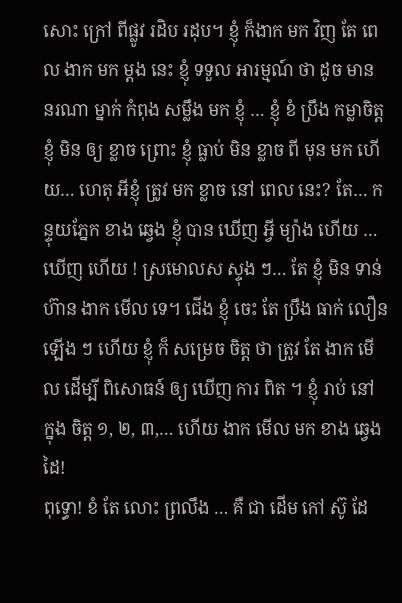សោះ ក្រៅ ពីផ្លូវ រដិប រដុប។ ខ្ញុំ ក៏ងាក មក វិញ តែ ពេល ងាក មក ម្តង នេះ ខ្ញុំ ទទួល អារម្មណ៍ ថា ដូច មាន នរណា ម្នាក់ កំពុង សម្លឹង មក ខ្ញុំ … ខ្ញុំ ខំ ប្រឹង កម្លាចិត្ត ខ្ញុំ មិន ឲ្យ ខ្លាច ព្រោះ ខ្ញុំ ធ្លាប់ មិន ខ្លាច ពី មុន មក ហើយ… ហេតុ អីខ្ញុំ ត្រូវ មក ខ្លាច នៅ ពេល នេះ? តែ… កន្ទុយភ្នែក ខាង ឆ្វេង ខ្ញុំ បាន ឃើញ អ្វី ម្យ៉ាង ហើយ … ឃើញ ហើយ ! ស្រមោលស ស្ទុង ៗ… តែ ខ្ញុំ មិន ទាន់ ហ៊ាន ងាក មើល ទេ។ ជើង ខ្ញុំ ចេះ តែ ប្រឹង ធាក់ លឿន ឡើង ៗ ហើយ ខ្ញុំ ក៏ សម្រេច ចិត្ត ថា ត្រូវ តែ ងាក មើល ដើម្បី ពិសោធន៍ ឲ្យ ឃើញ ការ ពិត ។ ខ្ញុំ រាប់ នៅ ក្នុង ចិត្ត ១, ២, ៣,… ហើយ ងាក មើល មក ខាង ឆ្វេង ដៃ!
ពុទ្ធោ! ខំ តែ លោះ ព្រលឹង … គឺ ជា ដើម កៅ ស៊ូ ដែ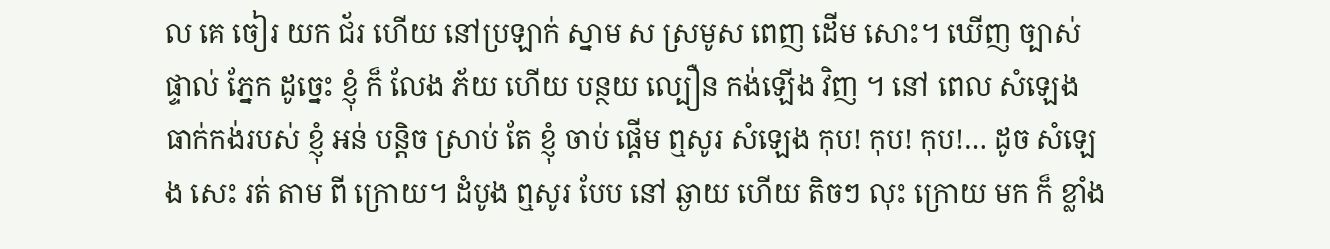ល គេ ចៀរ យក ជ័រ ហើយ នៅប្រឡាក់ ស្នាម ស ស្រមូស ពេញ ដើម សោះ។ ឃើញ ច្បាស់ ផ្ទាល់ ភ្នែក ដូច្នេះ ខ្ញុំ ក៏ លែង ភ័យ ហើយ បន្ថយ ល្បឿន កង់ឡើង វិញ ។ នៅ ពេល សំឡេង ធាក់កង់របស់ ខ្ញុំ អន់ បន្តិច ស្រាប់ តែ ខ្ញុំ ចាប់ ផ្តើម ឮសូរ សំឡេង កុប! កុប! កុប!… ដូច សំឡេង សេះ រត់ តាម ពី ក្រោយ។ ដំបូង ឮសូរ បែប នៅ ឆ្ងាយ ហើយ តិចៗ លុះ ក្រោយ មក ក៏ ខ្លាំង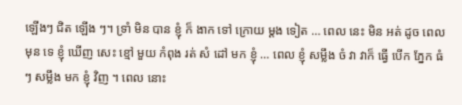ឡើងៗ ជិត ឡើង ៗ។ ទ្រាំ មិន បាន ខ្ញុំ ក៏ ងាក ទៅ ក្រោយ ម្តង ទៀត … ពេល នេះ មិន អត់ ដូច ពេល មុន ទេ ខ្ញុំ ឃើញ សេះ ខ្មៅ មួយ កំពុង រត់ សំ ដៅ មក ខ្ញុំ … ពេល ខ្ញុំ សម្លឹង ចំ វា វាក៏ ធ្វើ បើក ភ្នែក ធំ ៗ សម្លឹង មក ខ្ញុំ វិញ ។ ពេល នោះ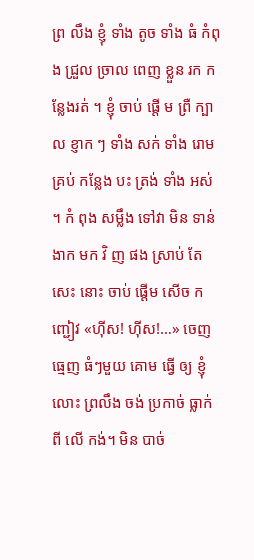ព្រ លឹង ខ្ញុំ ទាំង តូច ទាំង ធំ កំពុង ជ្រួល ច្រាល ពេញ ខ្លួន រក កន្លែងរត់ ។ ខ្ញុំ ចាប់ ផ្តើ ម ព្រឺ ក្បាល ខ្ញាក ៗ ទាំង សក់ ទាំង រោម គ្រប់ កន្លែង បះ ត្រង់ ទាំង អស់ ។ កំ ពុង សម្លឹង ទៅវា មិន ទាន់ ងាក មក វិ ញ ផង ស្រាប់ តែ សេះ នោះ ចាប់ ផ្តើម សើច កញ្ជៀវ «ហ៊ីស! ហ៊ីស!…» ចេញ ធ្មេញ ធំៗមួយ គោម ធ្វើ ឲ្យ ខ្ញុំ លោះ ព្រលឹង ចង់ ប្រកាច់ ធ្លាក់ ពី លើ កង់។ មិន បាច់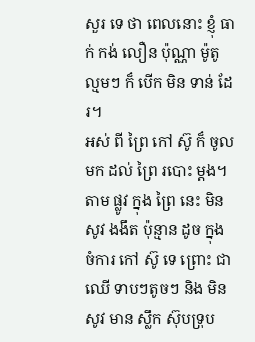សួរ ទេ ថា ពេលនោះ ខ្ញុំ ធាក់ កង់ លឿន ប៉ុណ្ណា ម៉ូតូ ល្មមៗ ក៏ បើក មិន ទាន់ ដែរ។
អស់ ពី ព្រៃ កៅ ស៊ូ ក៏ ចូល មក ដល់ ព្រៃ របោះ ម្តង។ តាម ផ្លូវ ក្នុង ព្រៃ នេះ មិន សូវ ងងឹត ប៉ុន្មាន ដូច ក្នុង ចំការ កៅ ស៊ូ ទេ ព្រោះ ជា ឈើ ទាបៗតូចៗ និង មិន សូវ មាន ស្លឹក ស៊ុបទ្រុប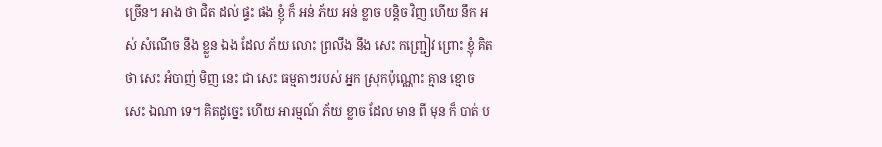ច្រើន។ អាង ថា ជិត ដល់ ផ្ទះ ផង ខ្ញុំ ក៏ អន់ ភ័យ អន់ ខ្លាច បន្តិច វិញ ហើយ នឹក អស់ សំណើច នឹង ខ្លួន ឯង ដែល ភ័យ លោះ ព្រលឹង នឹង សេះ កញ្ជ្រៀវ ព្រោះ ខ្ញុំ គិត ថា សេះ អំបាញ់ មិញ នេះ ជា សេះ ធម្មតាៗរបស់ អ្នក ស្រុកប៉ុណ្ណោះ គ្មាន ខ្មោច សេះ ឯណា ទេ។ គិតដូច្នេះ ហើយ អារម្មណ៍ ភ័យ ខ្លាច ដែល មាន ពី មុន ក៏ បាត់ ប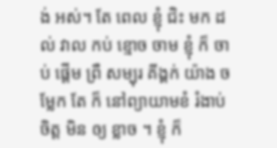ង់ អស់។ តែ ពេល ខ្ញុំ ជិះ មក ដល់ វាល កប់ ខ្មោច ចាម ខ្ញុំ ក៏ ចាប់ ផ្តើម ព្រឺ សម្បុរ គីង្គក់ យ៉ាង ចម្លែក តែ ក៏ នៅព្យាយាមខំ រំងាប់ ចិត្ត មិន ឲ្យ ខ្លាច ។ ខ្ញុំ ក៏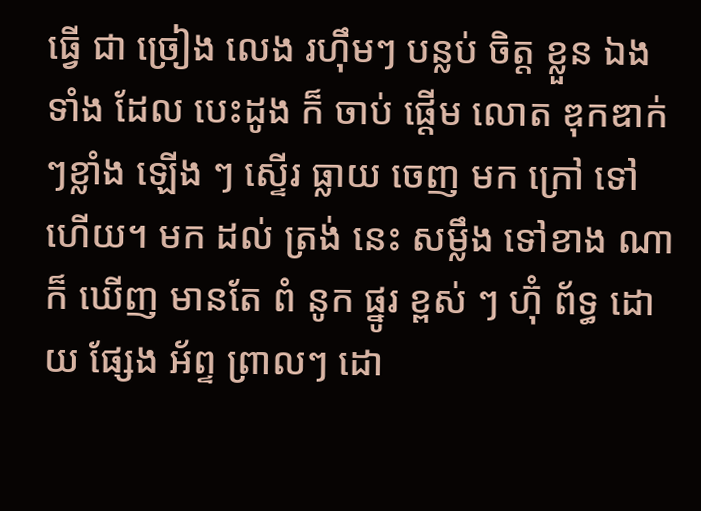ធ្វើ ជា ច្រៀង លេង រហ៊ឹមៗ បន្លប់ ចិត្ត ខ្លួន ឯង ទាំង ដែល បេះដូង ក៏ ចាប់ ផ្តើម លោត ឌុកឌាក់ ៗខ្លាំង ឡើង ៗ ស្ទើរ ធ្លាយ ចេញ មក ក្រៅ ទៅ ហើយ។ មក ដល់ ត្រង់ នេះ សម្លឹង ទៅខាង ណា ក៏ ឃើញ មានតែ ពំ នូក ផ្នូរ ខ្ពស់ ៗ ហ៊ុំ ព័ទ្ធ ដោយ ផ្សែង អ័ព្ទ ព្រាលៗ ដោ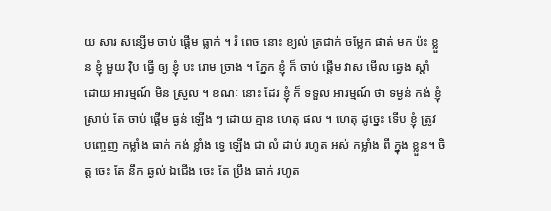យ សារ សន្សើម ចាប់ ផ្តើម ធ្លាក់ ។ រំ ពេច នោះ ខ្យល់ ត្រជាក់ ចម្លែក ផាត់ មក ប៉ះ ខ្លួន ខ្ញុំ មួយ វ៉ិប ធ្វើ ឲ្យ ខ្ញុំ បះ រោម ច្រាង ។ ភ្នែក ខ្ញុំ ក៏ ចាប់ ផ្តើម វាស មើល ឆ្វេង ស្តាំ ដោយ អារម្មណ៍ មិន ស្រួល ។ ខណៈ នោះ ដែរ ខ្ញុំ ក៏ ទទួល អារម្មណ៍ ថា ទម្ងន់ កង់ ខ្ញុំ ស្រាប់ តែ ចាប់ ផ្តើម ធ្ងន់ ឡើង ៗ ដោយ គ្មាន ហេតុ ផល ។ ហេតុ ដូច្នេះ ទើប ខ្ញុំ ត្រូវ បញ្ចេញ កម្លាំង ធាក់ កង់ ខ្លាំង ទ្វេ ឡើង ជា លំ ដាប់ រហូត អស់ កម្លាំង ពី ក្នុង ខ្លួន។ ចិត្ត ចេះ តែ នឹក ឆ្ងល់ ឯជើង ចេះ តែ ប្រឹង ធាក់ រហូត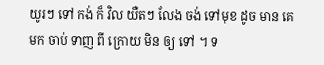យូរៗ ទៅ កង់ ក៏ វិល យឺតៗ លែង ចង់ ទៅមុខ ដូច មាន គេ មក ចាប់ ទាញ ពី ក្រោយ មិន ឲ្យ ទៅ ។ ទ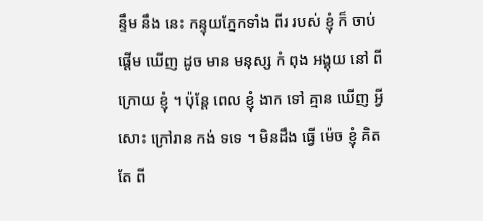ន្ទឹម នឹង នេះ កន្ទុយភ្នែកទាំង ពីរ របស់ ខ្ញុំ ក៏ ចាប់ ផ្តើម ឃើញ ដូច មាន មនុស្ស កំ ពុង អង្គុយ នៅ ពី ក្រោយ ខ្ញុំ ។ ប៉ុន្តែ ពេល ខ្ញុំ ងាក ទៅ គ្មាន ឃើញ អ្វី សោះ ក្រៅរាន កង់ ទទេ ។ មិនដឹង ធ្វើ ម៉េច ខ្ញុំ គិត តែ ពី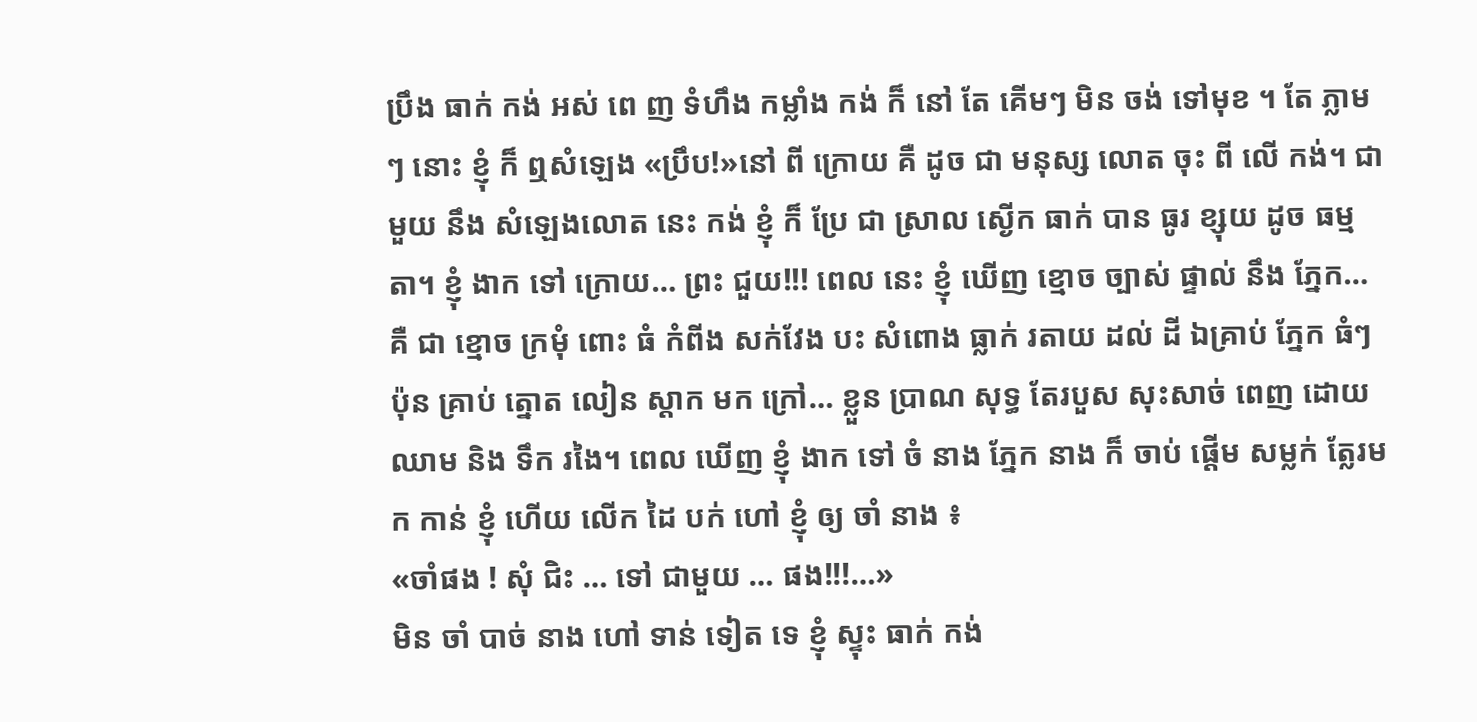ប្រឹង ធាក់ កង់ អស់ ពេ ញ ទំហឹង កម្លាំង កង់ ក៏ នៅ តែ គើមៗ មិន ចង់ ទៅមុខ ។ តែ ភ្លាមៗ នោះ ខ្ញុំ ក៏ ឮសំឡេង «ប្រឹប!»នៅ ពី ក្រោយ គឺ ដូច ជា មនុស្ស លោត ចុះ ពី លើ កង់។ ជា មួយ នឹង សំឡេងលោត នេះ កង់ ខ្ញុំ ក៏ ប្រែ ជា ស្រាល ស្ងើក ធាក់ បាន ធូរ ខ្សុយ ដូច ធម្មតា។ ខ្ញុំ ងាក ទៅ ក្រោយ… ព្រះ ជួយ!!! ពេល នេះ ខ្ញុំ ឃើញ ខ្មោច ច្បាស់ ផ្ទាល់ នឹង ភ្នែក… គឺ ជា ខ្មោច ក្រមុំ ពោះ ធំ កំពីង សក់វែង បះ សំពោង ធ្លាក់ រតាយ ដល់ ដី ឯគ្រាប់ ភ្នែក ធំៗ ប៉ុន គ្រាប់ ត្នោត លៀន ស្តាក មក ក្រៅ… ខ្លួន ប្រាណ សុទ្ធ តែរបួស សុះសាច់ ពេញ ដោយ ឈាម និង ទឹក រងៃ។ ពេល ឃើញ ខ្ញុំ ងាក ទៅ ចំ នាង ភ្នែក នាង ក៏ ចាប់ ផ្តើម សម្លក់ ត្លែរមក កាន់ ខ្ញុំ ហើយ លើក ដៃ បក់ ហៅ ខ្ញុំ ឲ្យ ចាំ នាង ៖
«ចាំផង ! សុំ ជិះ … ទៅ ជាមួយ … ផង!!!…»
មិន ចាំ បាច់ នាង ហៅ ទាន់ ទៀត ទេ ខ្ញុំ ស្ទុះ ធាក់ កង់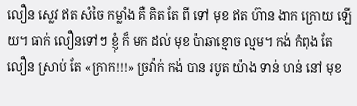លឿន ស្លេវ ឥត សំចៃ កម្លាំង គឺ គិត តែ ពី ទៅ មុខ ឥត ហ៊ាន ងាក ក្រោយ ឡើយ។ ធាក់ លឿនទៅៗ ខ្ញុំ ក៏ មក ដល់ មុខ ប៉ាឆាខ្មោច ល្មម។ កង់ កំពុង តែ លឿន ស្រាប់ តែ «ក្រាក!!!» ច្រវ៉ាក់ កង់ បាន របូត យ៉ាង ទាន់ ហន់ នៅ មុខ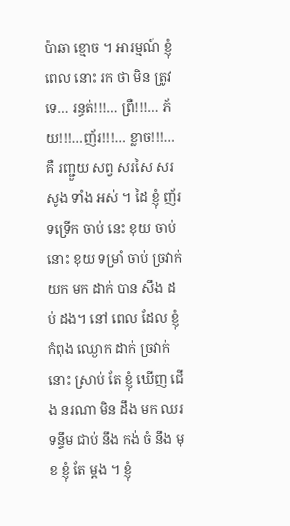ប៉ាឆា ខ្មោច ។ អារម្មណ៍ ខ្ញុំ ពេល នោះ រក ថា មិន ត្រូវ ទេ… រន្ធត់!!!… ព្រឺ!!!… ភ័យ!!!…ញ័រ!!!… ខ្លាច!!!… គឺ រញ្ជួយ សព្វ សរសៃ សរសូង ទាំង អស់ ។ ដៃ ខ្ញុំ ញ័រ ទទ្រើក ចាប់ នេះ ខុយ ចាប់ នោះ ខុយ ទម្រាំ ចាប់ ច្រវាក់ យក មក ដាក់ បាន សឹង ដប់ ដង។ នៅ ពេល ដែល ខ្ញុំ កំពុង ឈ្ងោក ដាក់ ច្រវាក់ នោះ ស្រាប់ តែ ខ្ញុំ ឃើញ ជើង នរណា មិន ដឹង មក ឈរ ទន្ទឹម ជាប់ នឹង កង់ ចំ នឹង មុខ ខ្ញុំ តែ ម្តង ។ ខ្ញុំ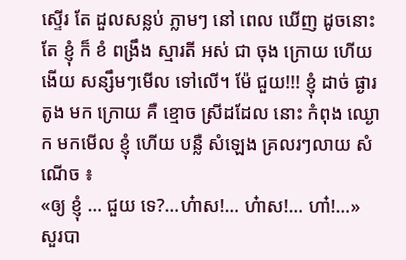ស្ទើរ តែ ដួលសន្លប់ ភ្លាមៗ នៅ ពេល ឃើញ ដូចនោះ តែ ខ្ញុំ ក៏ ខំ ពង្រឹង ស្មារតី អស់ ជា ចុង ក្រោយ ហើយ ងើយ សន្សឹមៗមើល ទៅលើ។ ម៉ែ ជួយ!!! ខ្ញុំ ដាច់ ផ្ងារ តូង មក ក្រោយ គឺ ខ្មោច ស្រីដដែល នោះ កំពុង ឈ្ងោក មកមើល ខ្ញុំ ហើយ បន្លឺ សំឡេង គ្រលរៗលាយ សំណើច ៖
«ឲ្យ ខ្ញុំ … ជួយ ទេ?…ហ៎ាស!… ហ៎ាស!… ហា៎!…»
សួរបា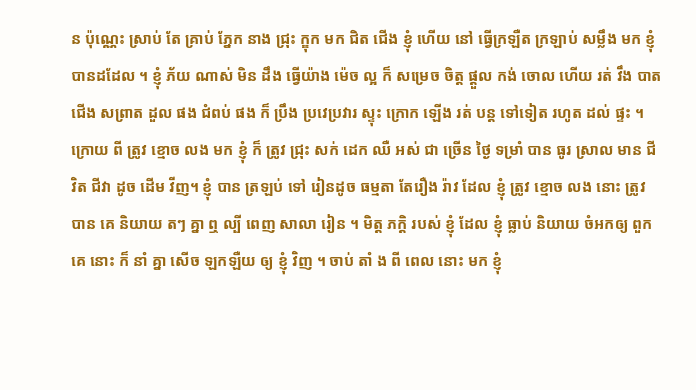ន ប៉ុណ្ណេះ ស្រាប់ តែ គ្រាប់ ភ្នែក នាង ជ្រុះ ក្ឌុក មក ជិត ជើង ខ្ញុំ ហើយ នៅ ធ្វើក្រឡឺត ក្រឡាប់ សម្លឹង មក ខ្ញុំ បានដដែល ។ ខ្ញុំ ភ័យ ណាស់ មិន ដឹង ធ្វើយ៉ាង ម៉េច ល្អ ក៏ សម្រេច ចិត្ត ផ្តួល កង់ ចោល ហើយ រត់ វឹង បាត ជើង សព្រាត ដួល ផង ជំពប់ ផង ក៏ ប្រឹង ប្រវេប្រវារ ស្ទុះ ក្រោក ឡើង រត់ បន្ត ទៅទៀត រហូត ដល់ ផ្ទះ ។
ក្រោយ ពី ត្រូវ ខ្មោច លង មក ខ្ញុំ ក៏ ត្រូវ ជ្រុះ សក់ ដេក ឈឺ អស់ ជា ច្រើន ថ្ងៃ ទម្រាំ បាន ធូរ ស្រាល មាន ជី វិត ជីវា ដូច ដើម វីញ។ ខ្ញុំ បាន ត្រឡប់ ទៅ រៀនដូច ធម្មតា តែរឿង រ៉ាវ ដែល ខ្ញុំ ត្រូវ ខ្មោច លង នោះ ត្រូវ បាន គេ និយាយ តៗ គ្នា ឮ ល្បី ពេញ សាលា រៀន ។ មិត្ត ភក្តិ របស់ ខ្ញុំ ដែល ខ្ញុំ ធ្លាប់ និយាយ ចំអកឲ្យ ពួក គេ នោះ ក៏ នាំ គ្នា សើច ឡកឡឺយ ឲ្យ ខ្ញុំ វិញ ។ ចាប់ តាំ ង ពី ពេល នោះ មក ខ្ញុំ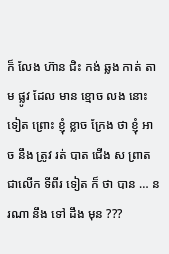ក៏ លែង ហ៊ាន ជិះ កង់ ឆ្លង កាត់ តាម ផ្លូវ ដែល មាន ខ្មោច លង នោះទៀត ព្រោះ ខ្ញុំ ខ្លាច ក្រែង ថា ខ្ញុំ អាច នឹង ត្រូវ រត់ បាត ជើង ស ព្រាត ជាលើក ទីពីរ ទៀត ក៏ ថា បាន … នរណា នឹង ទៅ ដឹង មុន ???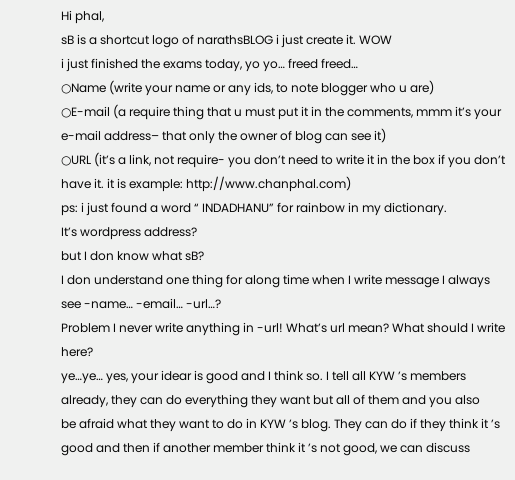Hi phal,
sB is a shortcut logo of narathsBLOG i just create it. WOW
i just finished the exams today, yo yo… freed freed…
○Name (write your name or any ids, to note blogger who u are)
○E-mail (a require thing that u must put it in the comments, mmm it’s your e-mail address– that only the owner of blog can see it)
○URL (it’s a link, not require- you don’t need to write it in the box if you don’t have it. it is example: http://www.chanphal.com)
ps: i just found a word “ INDADHANU” for rainbow in my dictionary.
It’s wordpress address?
but I don know what sB?
I don understand one thing for along time when I write message I always see -name… -email… -url…?
Problem I never write anything in -url! What’s url mean? What should I write here?
ye…ye… yes, your idear is good and I think so. I tell all KYW ’s members already, they can do everything they want but all of them and you also
be afraid what they want to do in KYW ’s blog. They can do if they think it ’s good and then if another member think it ’s not good, we can discuss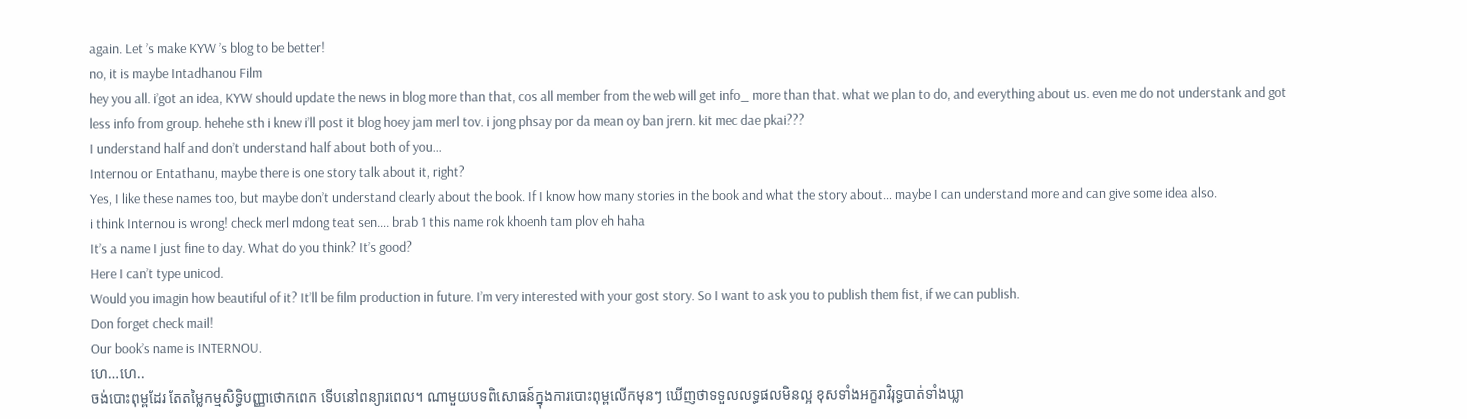again. Let ’s make KYW ’s blog to be better!
no, it is maybe Intadhanou Film
hey you all. i’got an idea, KYW should update the news in blog more than that, cos all member from the web will get info_ more than that. what we plan to do, and everything about us. even me do not understank and got less info from group. hehehe sth i knew i’ll post it blog hoey jam merl tov. i jong phsay por da mean oy ban jrern. kit mec dae pkai???
I understand half and don’t understand half about both of you…
Internou or Entathanu, maybe there is one story talk about it, right?
Yes, I like these names too, but maybe don’t understand clearly about the book. If I know how many stories in the book and what the story about… maybe I can understand more and can give some idea also.
i think Internou is wrong! check merl mdong teat sen…. brab 1 this name rok khoenh tam plov eh haha
It’s a name I just fine to day. What do you think? It’s good?
Here I can’t type unicod.
Would you imagin how beautiful of it? It’ll be film production in future. I’m very interested with your gost story. So I want to ask you to publish them fist, if we can publish.
Don forget check mail!
Our book’s name is INTERNOU.
ហេ…ហេ..
ចង់បោះពុម្ពដែរ តែតម្លៃកម្មសិទ្ធិបញ្ញាថោកពេក ទើបនៅពន្យារពេល។ ណាមួយបទពិសោធន៍ក្នុងការបោះពុម្ពលើកមុនៗ ឃើញថាទទួលលទ្ធផលមិនល្អ ខុសទាំងអក្ខរាវិរុទ្ធបាត់ទាំងឃ្លា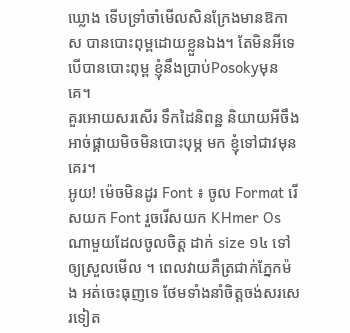ឃ្លោង ទើបទ្រាំចាំមើលសិនក្រែងមានឱកាស បានបោះពុម្ពដោយខ្លួនឯង។ តែមិនអីទេ បើបានបោះពុម្ព ខ្ញុំនឹងប្រាប់Posokyមុនគេ។
គួរអោយសរសើរ ទឹកដៃនិពន្ឋ និយាយអីចឹងអាច់ផ្គាយមិចមិនបោះបុម្ភ មក ខ្ញុំទៅជាវមុនគេរ។
អូយ! ម៉េចមិនដូរ Font ៖ ចូល Format រើសយក Font រួចរើសយក KHmer Os ណាមួយដែលចូលចិត្ត ដាក់ size ១៤ ទៅឲ្យស្រួលមើល ។ ពេលវាយគឺត្រជាក់ភ្នែកម៉ង អត់ចេះធុញទេ ថែមទាំងនាំចិត្តចង់សរសេរទៀត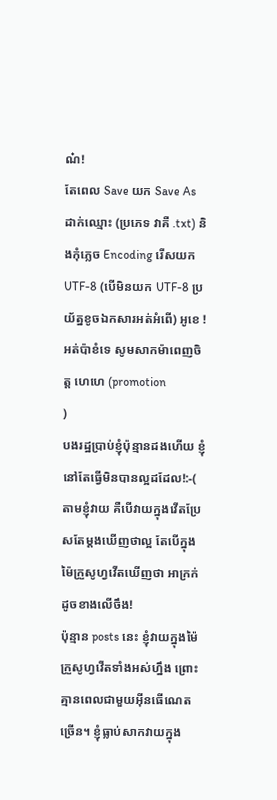ណ៎!
តែពេល Save យក Save As ដាក់ឈ្មោះ (ប្រភេទ វាគឺ .txt) និងកុំភ្លេច Encoding រើសយក UTF-8 (បើមិនយក UTF-8 ប្រយ័ត្នខូចឯកសារអត់អំពើ) អូខេ ! អត់ប៉ាខំទេ សូមសាកម៉ាពេញចិត្ត ហេហេ (promotion
)
បងរដ្ឋប្រាប់ខ្ញុំប៉ុន្មានដងហើយ ខ្ញុំនៅតែធ្វើមិនបានល្អដដែល!:-( តាមខ្ញុំវាយ គឺបើវាយក្នុងវើតប្រែសតែម្តងឃើញថាល្អ តែបើក្នុងម៉ៃក្រួសូហ្វវើតឃើញថា អាក្រក់ដូចខាងលើចឹង!
ប៉ុន្មាន posts នេះ ខ្ញុំវាយក្នុងម៉ៃក្រួសូហ្វវើតទាំងអស់ហ្នឹង ព្រោះគ្មានពេលជាមួយអ៊ីនធើណេតច្រើន។ ខ្ញុំធ្លាប់សាកវាយក្នុង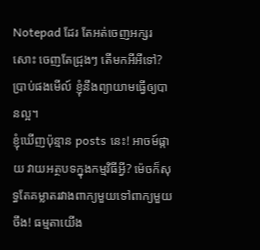Notepad ដែរ តែអត់ចេញអក្សរសោះ ចេញតែជ្រុងៗ តើមកអីអីទៅ? ប្រាប់ផងមើល៍ ខ្ញុំនឹងព្យាយាមធ្វើឲ្យបានល្អ។
ខ្ញុំឃើញប៉ុន្មាន posts នេះ! អាចម៍ផ្កាយ វាយអត្ថបទក្នុងកម្មវិធីអ្វី? ម៉េចក៏សុទ្ធតែគម្លាតរវាងពាក្យមួយទៅពាក្យមួយចឹង! ធម្មតាយើង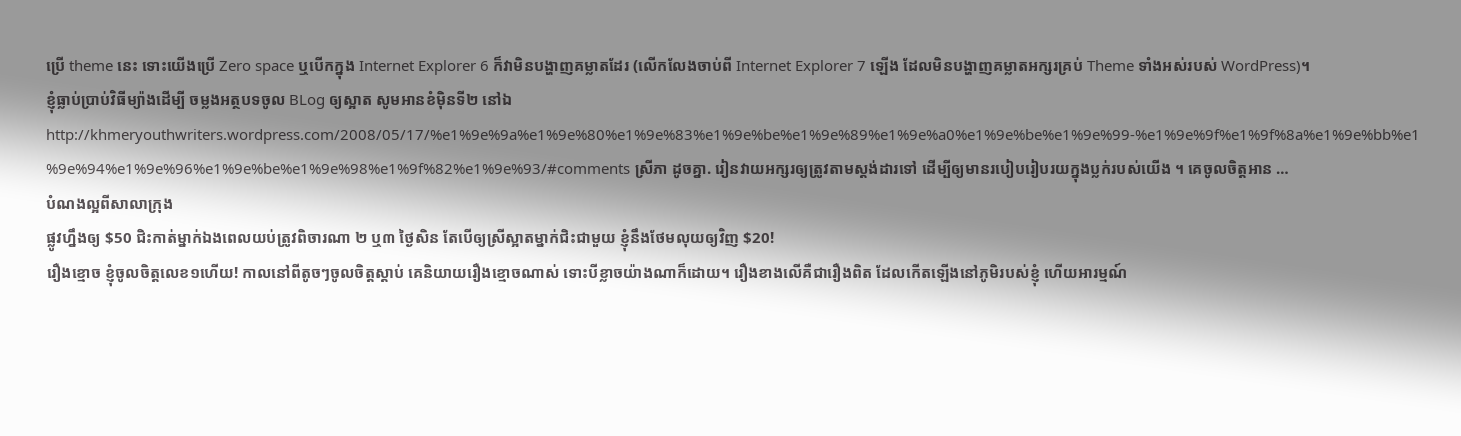ប្រើ theme នេះ ទោះយើងប្រើ Zero space ឬបើកក្នុង Internet Explorer 6 ក៏វាមិនបង្ហាញគម្លាតដែរ (លើកលែងចាប់ពី Internet Explorer 7 ឡើង ដែលមិនបង្ហាញគម្លាតអក្សរគ្រប់ Theme ទាំងអស់របស់ WordPress)។
ខ្ញុំធ្លាប់ប្រាប់វិធីម្យ៉ាងដើម្បី ចម្លងអត្ថបទចូល BLog ឲ្យស្អាត សូមអានខំម៉ិនទី២ នៅឯ http://khmeryouthwriters.wordpress.com/2008/05/17/%e1%9e%9a%e1%9e%80%e1%9e%83%e1%9e%be%e1%9e%89%e1%9e%a0%e1%9e%be%e1%9e%99-%e1%9e%9f%e1%9f%8a%e1%9e%bb%e1%9e%94%e1%9e%96%e1%9e%be%e1%9e%98%e1%9f%82%e1%9e%93/#comments ស្រីភា ដូចគ្នា. រៀនវាយអក្សរឲ្យត្រូវតាមស្តង់ដារទៅ ដើម្បីឲ្យមានរបៀបរៀបរយក្នុងប្លក់របស់យើង ។ គេចូលចិត្តអាន …
បំណងល្អពីសាលាក្រុង
ផ្លូវហ្នឹងឲ្យ $50 ជិះកាត់ម្នាក់ឯងពេលយប់ត្រូវពិចារណា ២ ឬ៣ ថ្ងៃសិន តែបើឲ្យស្រីស្អាតម្នាក់ជិះជាមួយ ខ្ញុំនឹងថែមលុយឲ្យវិញ $20!
រឿងខ្មោច ខ្ញុំចូលចិត្តលេខ១ហើយ! កាលនៅពីតូចៗចូលចិត្តស្តាប់ គេនិយាយរឿងខ្មោចណាស់ ទោះបីខ្លាចយ៉ាងណាក៏ដោយ។ រឿងខាងលើគឺជារឿងពិត ដែលកើតឡើងនៅភូមិរបស់ខ្ញុំ ហើយអារម្មណ៍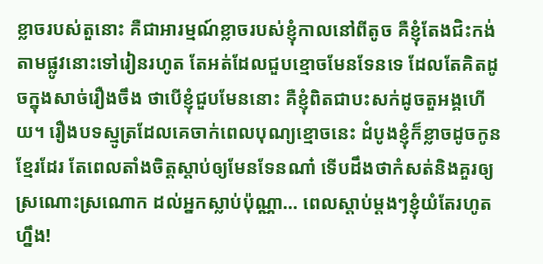ខ្លាចរបស់តួនោះ គឺជាអារម្មណ៍ខ្លាចរបស់ខ្ញុំកាលនៅពីតូច គឺខ្ញុំតែងជិះកង់តាមផ្លូវនោះទៅរៀនរហូត តែអត់ដែលជួបខ្មោចមែនទែនទេ ដែលតែគិតដូចក្នុងសាច់រឿងចឹង ថាបើខ្ញុំជួបមែននោះ គឺខ្ញុំពិតជាបះសក់ដូចតួអង្គហើយ។ រឿងបទស្មូត្រដែលគេចាក់ពេលបុណ្យខ្មោចនេះ ដំបូងខ្ញុំក៏ខ្លាចដូចកូនខ្មែរដែរ តែពេលតាំងចិត្តស្តាប់ឲ្យមែនទែនណា៎ ទើបដឹងថាកំសត់និងគួរឲ្យស្រណោះស្រណោក ដល់អ្នកស្លាប់ប៉ុណ្ណា… ពេលស្តាប់ម្តងៗខ្ញុំយំតែរហូតហ្នឹង!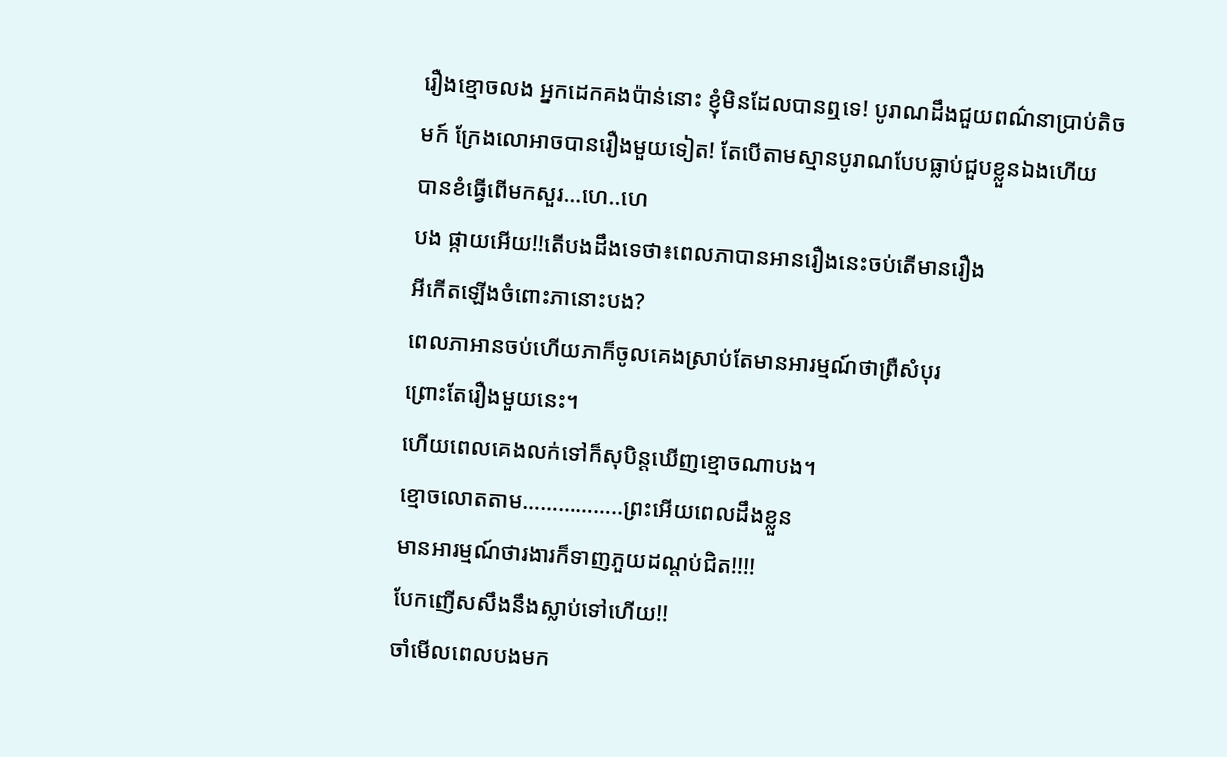រឿងខ្មោចលង អ្នកដេកគងប៉ាន់នោះ ខ្ញុំមិនដែលបានឮទេ! បូរាណដឹងជួយពណ៌នាប្រាប់តិចមក៍ ក្រែងលោអាចបានរឿងមួយទៀត! តែបើតាមស្មានបូរាណបែបធ្លាប់ជួបខ្លួនឯងហើយ បានខំធ្វើពើមកសួរ…ហេ..ហេ
បង ផ្កាយអើយ!!តើបងដឹងទេថា៖ពេលភាបានអានរឿងនេះចប់តើមានរឿង
អីកើតឡើងចំពោះភានោះបង?
ពេលភាអានចប់ហើយភាក៏ចូលគេងស្រាប់តែមានអារម្មណ៍ថាព្រឺសំបុរ
ព្រោះតែរឿងមួយនេះ។
ហើយពេលគេងលក់ទៅក៏សុបិន្តឃើញខ្មោចណាបង។
ខ្មោចលោតតាម……………..ព្រះអើយពេលដឹងខ្លួន
មានអារម្មណ៍ថារងារក៏ទាញភួយដណ្តប់ជិត!!!!
បែកញើសសឹងនឹងស្លាប់ទៅហើយ!!
ចាំមើលពេលបងមក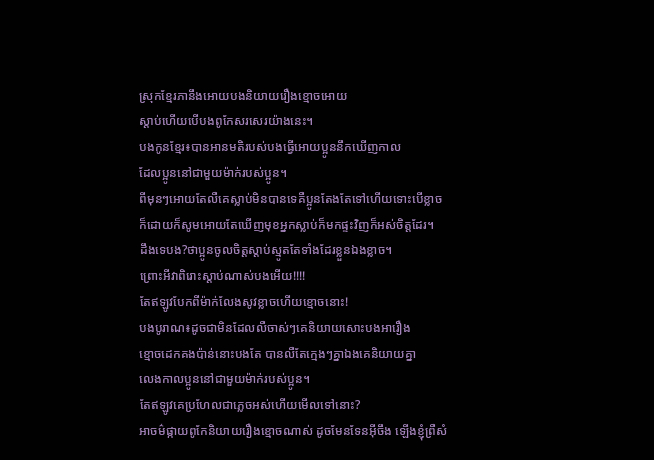ស្រុកខ្មែរភានឹងអោយបងនិយាយរឿងខ្មោចអោយ
ស្តាប់ហើយបើបងពូកែសរសេរយ៉ាងនេះ។
បងកូនខ្មែរ៖បានអានមតិរបស់បងធ្វើអោយប្អូននឹកឃើញកាល
ដែលប្អូននៅជាមួយម៉ាក់របស់ប្អូន។
ពីមុនៗអោយតែលឺគេស្លាប់មិនបានទេគឺប្អូនតែងតែទៅហើយទោះបើខ្លាច
ក៏ដោយក៏សូមអោយតែឃើញមុខអ្នកស្លាប់ក៏មកផ្ទះវិញក៏អស់ចិត្តដែរ។
ដឹងទេបង?ថាប្អូនចូលចិត្តស្តាប់ស្មូតតែទាំងដែរខ្លួនឯងខ្លាច។
ព្រោះអីវាពិរោះស្តាប់ណាស់បងអើយ!!!!
តែឥឡូវបែកពីម៉ាក់លែងសូវខ្លាចហើយខ្មោចនោះ!
បងបូរាណ៖ដូចជាមិនដែលលឺចាស់ៗគេនិយាយសោះបងអារឿង
ខ្មោចដេកគងប៉ាន់នោះបងតែ បានលឺតែក្មេងៗគ្នាឯងគេនិយាយគ្នា
លេងកាលប្អូននៅជាមួយម៉ាក់របស់ប្អូន។
តែឥឡូវគេប្រហែលជាភ្លេចអស់ហើយមើលទៅនោះ?
អាចម៌ផ្កាយពូកែនិយាយរឿងខ្មោចណាស់ ដូចមែនទែនអ៊ីចឹង ឡើងខ្ញុំព្រឺសំ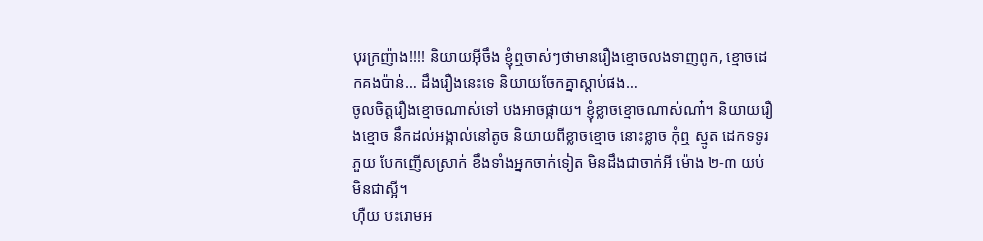បុរក្រញ៉ាង!!!! និយាយអ៊ីចឹង ខ្ញុំឮចាស់ៗថាមានរឿងខ្មោចលងទាញពូក, ខ្មោចដេកគងប៉ាន់… ដឹងរឿងនេះទេ និយាយចែកគ្នាស្តាប់ផង…
ចូលចិត្តរឿងខ្មោចណាស់ទៅ បងអាចផ្កាយ។ ខ្ញុំខ្លាចខ្មោចណាស់ណា៎។ និយាយរឿងខ្មោច នឹកដល់អង្កាល់នៅតូច និយាយពីខ្លាចខ្មោច នោះខ្លាច កុំឮ ស្មូត ដេកទទូរភួយ បែកញើសស្រាក់ ខឹងទាំងអ្នកចាក់ទៀត មិនដឹងជាចាក់អី ម៉ោង ២-៣ យប់ មិនជាស្អី។
ហ៊ឺយ បះរោមអ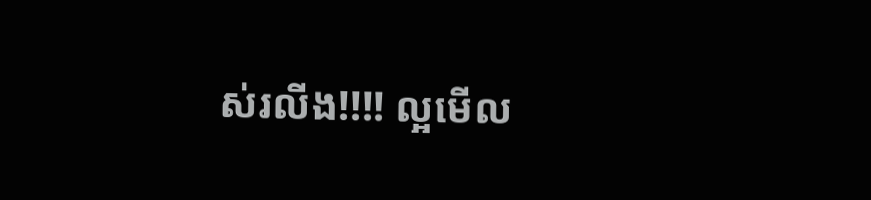ស់រលីង!!!! ល្អមើល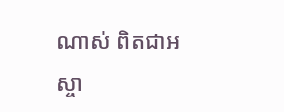ណាស់ ពិតជាអស្ចា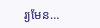រ្យមែន…